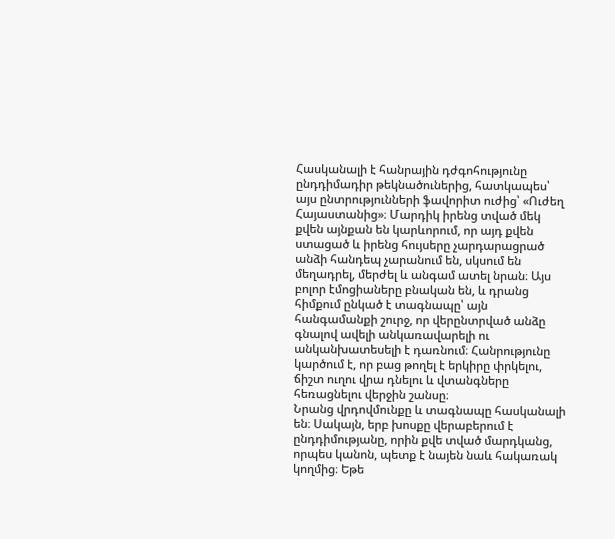Հասկանալի է հանրային դժգոհությունը ընդդիմադիր թեկնածուներից, հատկապես՝ այս ընտրությունների ֆավորիտ ուժից՝ «Ուժեղ Հայաստանից»։ Մարդիկ իրենց տված մեկ քվեն այնքան են կարևորում, որ այդ քվեն ստացած և իրենց հույսերը չարդարացրած անձի հանդեպ չարանում են, սկսում են մեղադրել, մերժել և անգամ ատել նրան։ Այս բոլոր էմոցիաները բնական են, և դրանց հիմքում ընկած է տագնապը՝ այն հանգամանքի շուրջ, որ վերընտրված անձը գնալով ավելի անկառավարելի ու անկանխատեսելի է դառնում։ Հանրությունը կարծում է, որ բաց թողել է երկիրը փրկելու, ճիշտ ուղու վրա դնելու և վտանգները հեռացնելու վերջին շանսը։
Նրանց վրդովմունքը և տագնապը հասկանալի են։ Սակայն, երբ խոսքը վերաբերում է ընդդիմությանը, որին քվե տված մարդկանց, որպես կանոն, պետք է նայեն նաև հակառակ կողմից։ Եթե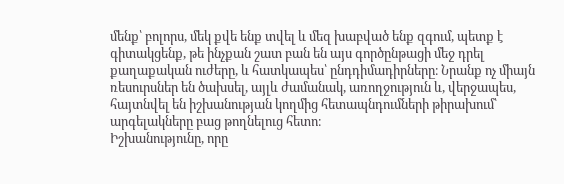մենք՝ բոլորս, մեկ քվե ենք տվել և մեզ խաբված ենք զգում, պետք է գիտակցենք, թե ինչքան շատ բան են այս գործընթացի մեջ դրել քաղաքական ուժերը, և հատկապես՝ ընդդիմադիրները։ Նրանք ոչ միայն ռեսուրսներ են ծախսել, այլև ժամանակ, առողջություն և, վերջապես, հայտնվել են իշխանության կողմից հետապնդումների թիրախում՝ արգելակները բաց թողնելուց հետո։
Իշխանությունը, որը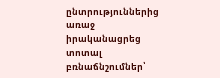ընտրություններից առաջ իրականացրեց տոտալ բռնաճնշումներ՝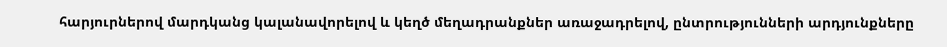հարյուրներով մարդկանց կալանավորելով և կեղծ մեղադրանքներ առաջադրելով, ընտրությունների արդյունքները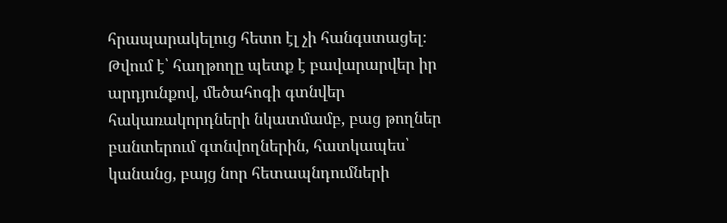հրապարակելուց հետո էլ չի հանգստացել։ Թվում է՝ հաղթողը պետք է բավարարվեր իր արդյունքով, մեծահոգի գտնվեր հակառակորդների նկատմամբ, բաց թողներ բանտերում գտնվողներին, հատկապես՝ կանանց, բայց նոր հետապնդումների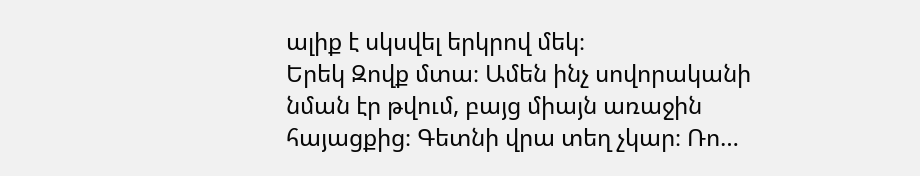ալիք է սկսվել երկրով մեկ։
Երեկ Զովք մտա։ Ամեն ինչ սովորականի նման էր թվում, բայց միայն առաջին հայացքից։ Գետնի վրա տեղ չկար։ Ռո…